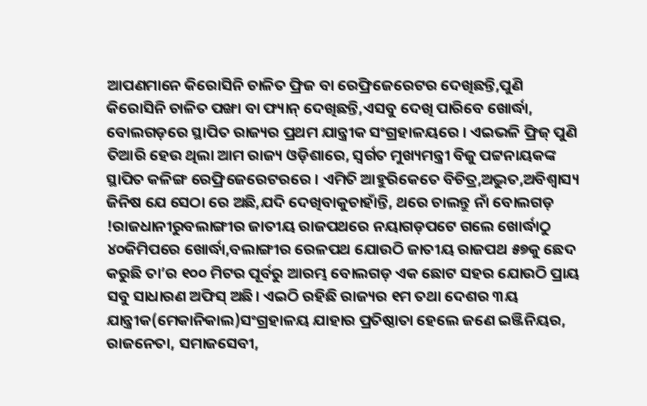ଆପଣମାନେ କିରୋସିନି ଚାଳିତ ଫ୍ରିଜ ବା ରେଫ୍ରିଜେରେଟର ଦେଖିଛନ୍ତି,ପୁଣି କିରୋସିନି ଚାଳିତ ପଙ୍ଖା ବା ଫ୍ୟାନ୍ ଦେଖିଛନ୍ତି,ଏସବୁ ଦେଖି ପାରିବେ ଖୋର୍ଦ୍ଧା, ବୋଲଗଡ଼ରେ ସ୍ଥାପିତ ରାଜ୍ୟର ପ୍ରଥମ ଯାନ୍ତ୍ରୀକ ସଂଗ୍ରହାଳୟରେ । ଏଇଭଳି ଫ୍ରିଜ୍ ପୁଣି ତିଆରି ହେଉ ଥିଲା ଆମ ରାଜ୍ୟ ଓଡ଼ିଶାରେ, ସ୍ବର୍ଗତ ମୁଖ୍ୟମନ୍ତ୍ରୀ ବିଜୁ ପଟ୍ଟନାୟକଙ୍କ ସ୍ଥାପିତ କଳିଙ୍ଗ ରେଫ୍ରିଜେରେଟରରେ । ଏମିତି ଆହୁରିକେତେ ବିଚିତ୍ର,ଅଦ୍ଭୁତ,ଅବିଶ୍ଵାସ୍ୟ ଜିନିଷ ଯେ ସେଠା ରେ ଅଛି,ଯଦି ଦେଖିବାକୁଚାହାଁନ୍ତି, ଥରେ ଚାଲନ୍ତୁ ନାଁ ବୋଲଗଡ଼ !ରାଜଧାନୀରୁବଲାଙ୍ଗୀର ଜାତୀୟ ରାଜପଥରେ ନୟାଗଡ଼ପଟେ ଗଲେ ଖୋର୍ଦ୍ଧାଠୁ ୪୦କିମିପରେ ଖୋର୍ଦ୍ଧା,ବଲାଙ୍ଗୀର ରେଳପଥ ଯୋଉଠି ଜାତୀୟ ରାଜପଥ ୫୭କୁ ଛେଦ କରୁଛି ତା’ର ୧୦୦ ମିଟର ପୂର୍ବରୁ ଆରମ୍ଭ ବୋଲଗଡ଼ ଏକ ଛୋଟ ସହର ଯୋଉଠି ପ୍ରାୟ ସବୁ ସାଧାରଣ ଅଫିସ୍ ଅଛି। ଏଇଠି ରହିଛି ରାଜ୍ୟର ୧ମ ତଥା ଦେଶର ୩ୟ ଯାନ୍ତ୍ରୀକ(ମେକାନିକାଲ)ସଂଗ୍ରହାଳୟ ଯାହାର ପ୍ରତିଷ୍ଠାତା ହେଲେ ଜଣେ ଇଞ୍ଜିନିୟର, ରାଜନେତା, ସମାଜସେବୀ,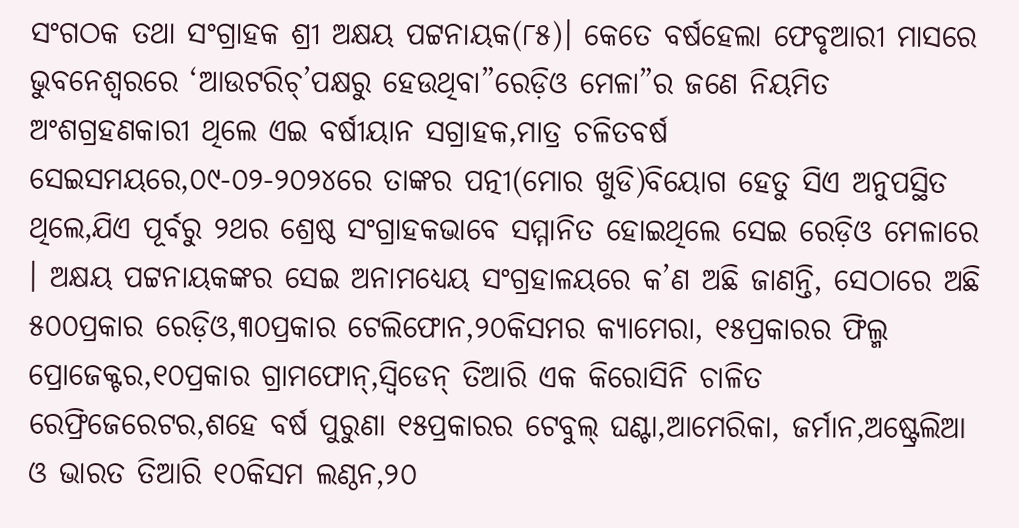ସଂଗଠକ ତଥା ସଂଗ୍ରାହକ ଶ୍ରୀ ଅକ୍ଷୟ ପଟ୍ଟନାୟକ(୮୫)। କେତେ ବର୍ଷହେଲା ଫେବୃଆରୀ ମାସରେ ଭୁବନେଶ୍ୱରରେ ‘ଆଉଟରିଚ୍’ପକ୍ଷରୁ ହେଉଥିବା”ରେଡ଼ିଓ ମେଳା”ର ଜଣେ ନିୟମିତ ଅଂଶଗ୍ରହଣକାରୀ ଥିଲେ ଏଇ ବର୍ଷୀୟାନ ସଗ୍ରାହକ,ମାତ୍ର ଚଳିତବର୍ଷ ସେଇସମୟରେ,୦୯-୦୨-୨୦୨୪ରେ ତାଙ୍କର ପତ୍ନୀ(ମୋର ଖୁଡି)ବିୟୋଗ ହେତୁ ସିଏ ଅନୁପସ୍ଥିତ ଥିଲେ,ଯିଏ ପୂର୍ବରୁ ୨ଥର ଶ୍ରେଷ୍ଠ ସଂଗ୍ରାହକଭାବେ ସମ୍ମାନିତ ହୋଇଥିଲେ ସେଇ ରେଡ଼ିଓ ମେଳାରେ । ଅକ୍ଷୟ ପଟ୍ଟନାୟକଙ୍କର ସେଇ ଅନାମଧ୍ୟେୟ ସଂଗ୍ରହାଳୟରେ କ’ଣ ଅଛି ଜାଣନ୍ତି, ସେଠାରେ ଅଛି ୫୦୦ପ୍ରକାର ରେଡ଼ିଓ,୩୦ପ୍ରକାର ଟେଲିଫୋନ,୨୦କିସମର କ୍ୟାମେରା, ୧୫ପ୍ରକାରର ଫିଲ୍ମ ପ୍ରୋଜେକ୍ଟର,୧୦ପ୍ରକାର ଗ୍ରାମଫୋନ୍,ସ୍ବିଡେନ୍ ତିଆରି ଏକ କିରୋସିନି ଚାଳିତ ରେଫ୍ରିଜେରେଟର,ଶହେ ବର୍ଷ ପୁରୁଣା ୧୫ପ୍ରକାରର ଟେବୁଲ୍ ଘଣ୍ଟା,ଆମେରିକା, ଜର୍ମାନ,ଅଷ୍ଟ୍ରେଲିଆ ଓ ଭାରତ ତିଆରି ୧୦କିସମ ଲଣ୍ଠନ,୨୦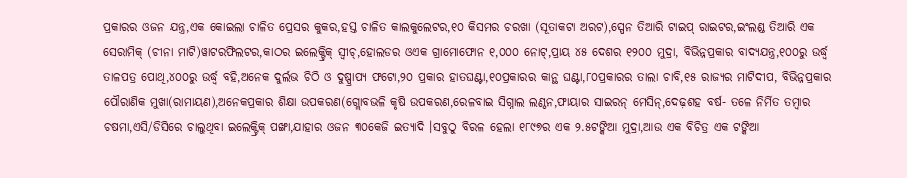ପ୍ରକାରର ଓଜନ ଯନ୍ତ୍ର,ଏକ କୋଇଲା ଚାଳିତ ପ୍ରେସର କୁକର,ହସ୍ତ ଚାଳିତ କାଲକୁଲେଟର,୧୦ କିସମର ଚରଖା (ସୂତାକଟା ଅରଟ),ସ୍ପେନ ତିଆରି ଟାଇପ୍ ରାଇଟର,ଇଂଲଣ୍ଡ ତିଆରି ଏକ ସେରାମିକ୍ (ଚୀନା ମାଟି)ୱାଟରଫିଲଟର,କାଠର ଇଲେକ୍ଟ୍ରିକ୍ ସ୍ବୀଚ୍,ହୋଲଡର ଓଏକ ଗ୍ରାମୋଫୋନ ୧,୦୦୦ ନୋଟ୍,ପ୍ରାୟ ୪୫ ଦେଶର ୧୨୦୦ ମୁଦ୍ରା, ବିଭିନ୍ନପ୍ରକାର ବାଦ୍ୟଯନ୍ତ୍ର,୧୦୦ରୁ ଉର୍ଦ୍ଧ୍ବ ତାଳପତ୍ର ପୋଥି,୪୦୦ରୁ ଉର୍ଦ୍ଧ୍ୱ ବହି,ଅନେକ ଦୁର୍ଲଭ ଚିଠି ଓ ଦୁଷ୍ପ୍ରାପ୍ୟ ଫଟୋ,୨୦ ପ୍ରକାର ହାତଘଣ୍ଟା,୧୦ପ୍ରକାରର କାନ୍ଥ ଘଣ୍ଟା,୮୦ପ୍ରକାରର ତାଲା ଚାବି,୧୫ ରାଜ୍ୟର ମାଟିଦୀପ, ବିଭିନ୍ନପ୍ରକାର ପୌରାଣିକ ମୁଖା(ରାମାୟଣ),ଅନେକପ୍ରକାର ଶିକ୍ଷା ଉପକରଣ(ଗ୍ଲୋବଭଳି କୃଷି ଉପକରଣ,ରେଳବାଇ ସିଗ୍ନାଲ ଲଣ୍ଠନ,ଫାୟାର ସାଇରନ୍ ମେସିନ୍,ଦେଢ଼ଶହ ବର୍ଷ- ତଳେ ନିର୍ମିତ ତମ୍ବାର ଚଷମା,ଏସି/ଡିସିରେ ଚାଲୁଥିବା ଇଲେକ୍ଟ୍ରିକ୍ ପଙ୍ଖା,ଯାହାର ଓଜନ ୩୦କେଜି ଇତ୍ୟାଦି ।ସବୁଠୁ ବିରଳ ହେଲା ୧୮୯୭ର ଏକ ୨.୫ଟଙ୍କିଆ ମୁଦ୍ରା,ଆଉ ଏକ ବିଚିତ୍ର ଏକ ଟଙ୍କିଆ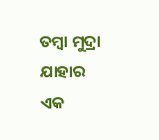ତମ୍ବା ମୁଦ୍ରା ଯାହାର ଏକ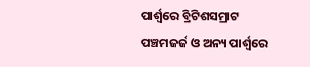ପାର୍ଶ୍ଵରେ ବ୍ରିଟିଶସମ୍ରାଟ ପଞ୍ଚମଜର୍ଜ ଓ ଅନ୍ୟ ପାର୍ଶ୍ଵରେ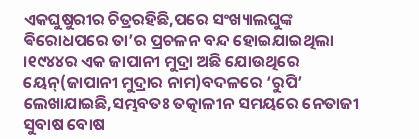ଏକଘୁଷୁରୀର ଚିତ୍ରରହିଛି,ପରେ ସଂଖ୍ୟାଲଘୁଙ୍କ ଵିରୋଧପରେ ତା’ର ପ୍ରଚଳନ ବନ୍ଦ ହୋଇଯାଇଥିଲା ।୧୯୪୪ର ଏକ ଜାପାନୀ ମୁଦ୍ରା ଅଛି ଯୋଉଥିରେ ୟେନ୍(ଜାପାନୀ ମୁଦ୍ରାର ନାମ)ବଦଳରେ ‘ରୁପି’ ଲେଖାଯାଇଛି,ସମ୍ଭବତଃ ତତ୍କାଳୀନ ସମୟରେ ନେତାଜୀ ସୁବାଷ ବୋଷ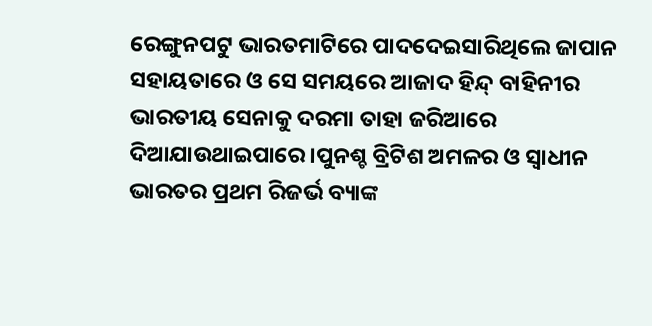ରେଙ୍ଗୁନପଟୁ ଭାରତମାଟିରେ ପାଦଦେଇସାରିଥିଲେ ଜାପାନ ସହାୟତାରେ ଓ ସେ ସମୟରେ ଆଜାଦ ହିନ୍ଦ୍ ବାହିନୀର ଭାରତୀୟ ସେନାକୁ ଦରମା ତାହା ଜରିଆରେ ଦିଆଯାଉଥାଇପାରେ।ପୁନଶ୍ଚ ବ୍ରିଟିଶ ଅମଳର ଓ ସ୍ବାଧୀନ ଭାରତର ପ୍ରଥମ ରିଜର୍ଭ ବ୍ୟାଙ୍କ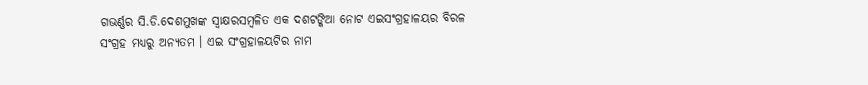ଗଭର୍ଣ୍ଣର ସି.ଡି.ଦେଶମୁଖଙ୍କ ସ୍ବାକ୍ଷରସମ୍ବଳିତ ଏକ ଦଶଟଙ୍କିଆ ନୋଟ ଏଇସଂଗ୍ରହାଳୟର ବିରଳ ସଂଗ୍ରହ ମଧ୍ୟରୁ ଅନ୍ୟତମ । ଏଇ ସଂଗ୍ରହାଳୟଟିର ନାମ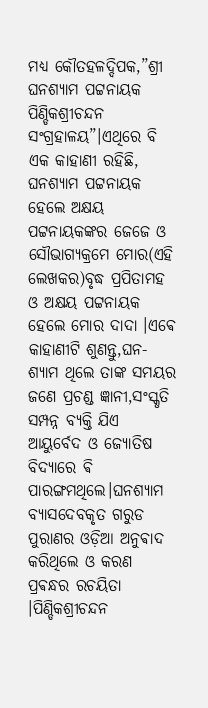ମଧ୍ୟ କୌତହଳଦ୍ଦିପକ,”ଶ୍ରୀ ଘନଶ୍ୟାମ ପଟ୍ଟନାୟକ ପିଣ୍ଡିକଶ୍ରୀଚନ୍ଦନ ସଂଗ୍ରହାଳୟ”।ଏଥିରେ ବି ଏକ କାହାଣୀ ରହିଛି, ଘନଶ୍ୟାମ ପଟ୍ଟନାୟକ ହେଲେ ଅକ୍ଷୟ ପଟ୍ଟନାୟକଙ୍କର ଜେଜେ ଓ ସୌଭାଗ୍ୟକ୍ରମେ ମୋର(ଏହି ଲେଖକର)ବୃଦ୍ଧ ପ୍ରପିତାମହ ଓ ଅକ୍ଷୟ ପଟ୍ଟନାୟକ ହେଲେ ମୋର ଦାଦା ।ଏଵେ କାହାଣୀଟି ଶୁଣନ୍ତୁ,ଘନ- ଶ୍ୟାମ ଥିଲେ ତାଙ୍କ ସମୟର ଜଣେ ପ୍ରଚଣ୍ଡ ଜ୍ଞାନୀ,ସଂସ୍କୃତି ସମ୍ପନ୍ନ ବ୍ୟକ୍ତି ଯିଏ ଆୟୁର୍ବେଦ ଓ ଜ୍ୟୋତିଷ ବିଦ୍ୟାରେ ଵି ପାରଙ୍ଗମଥିଲେ।ଘନଶ୍ୟାମ ବ୍ୟାସଦେବକୃତ ଗରୁଡ ପୁରାଣର ଓଡ଼ିଆ ଅନୁଵାଦ କରିଥିଲେ ଓ କରଣ ପ୍ରଵନ୍ଧର ରଚୟିତା ।ପିଣ୍ଡିକଶ୍ରୀଚନ୍ଦନ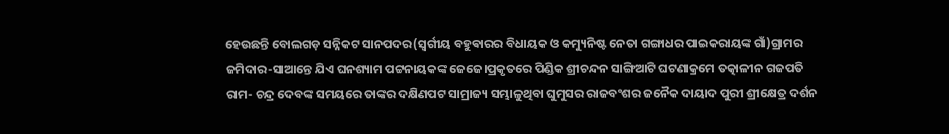ହେଉଛନ୍ତି ବୋଲଗଡ଼ ସନ୍ନିକଟ ସାନପଦର(ସ୍ୱର୍ଗୀୟ ବହୁଵାରର ବିଧାୟକ ଓ କମ୍ୟୁନିଷ୍ଟ ନେତା ଗଙ୍ଗାଧର ପାଇକରାୟଙ୍କ ଗାଁ)ଗ୍ରାମର ଜମିଦାର-ସାଆନ୍ତେ ଯିଏ ଘନଶ୍ୟାମ ପଟ୍ଟନାୟକଙ୍କ ଜେଜେ।ପ୍ରକୃତରେ ପିଣ୍ଡିକ ଶ୍ରୀଚନ୍ଦନ ସାଙ୍ଗିଆଟି ଘଟଣାକ୍ରମେ ତତ୍କାଳୀନ ଗଜପତି ରାମ- ଚନ୍ଦ୍ର ଦେବଙ୍କ ସମୟରେ ତାଙ୍କର ଦକ୍ଷିଣପଟ ସାମ୍ରାଜ୍ୟ ସମ୍ଭାଳୁଥିବା ଘୁମୁସର ରାଜବଂଶର ଜନୈକ ଦାୟାଦ ପୁରୀ ଶ୍ରୀକ୍ଷେତ୍ର ଦର୍ଶନ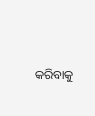କରିବାକୁ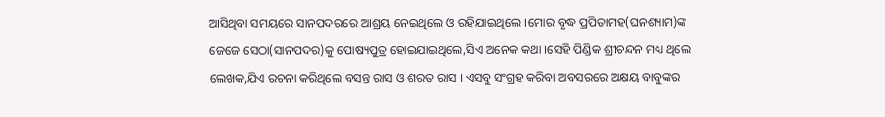ଆସିଥିବା ସମୟରେ ସାନପଦରରେ ଆଶ୍ରୟ ନେଇଥିଲେ ଓ ରହିଯାଇଥିଲେ ।ମୋର ବୃଦ୍ଧ ପ୍ରପିତାମହ(ଘନଶ୍ୟାମ)ଙ୍କ ଜେଜେ ସେଠା(ସାନପଦର)କୁ ପୋଷ୍ୟପୁତ୍ର ହୋଇଯାଇଥିଲେ,ସିଏ ଅନେକ କଥା ।ସେହି ପିଣ୍ଡିକ ଶ୍ରୀଚନ୍ଦନ ମଧ୍ୟ ଥିଲେ ଲେଖକ,ଯିଏ ରଚନା କରିଥିଲେ ବସନ୍ତ ରାସ ଓ ଶରତ ରାସ । ଏସବୁ ସଂଗ୍ରହ କରିବା ଅବସରରେ ଅକ୍ଷୟ ବାବୁଙ୍କର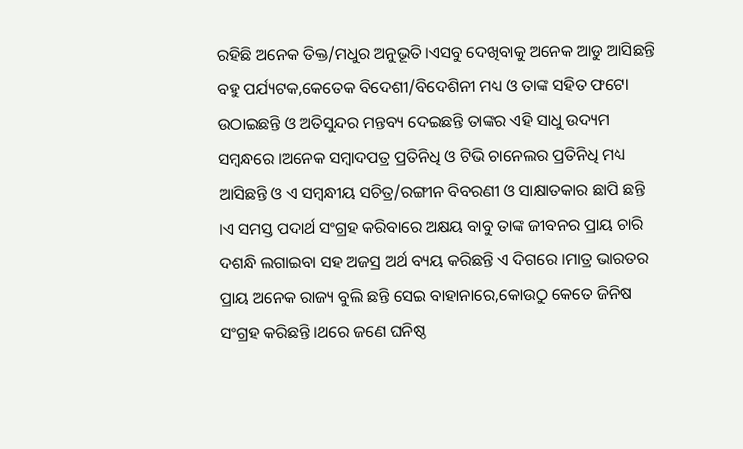ରହିଛି ଅନେକ ତିକ୍ତ/ମଧୁର ଅନୁଭୂତି।ଏସବୁ ଦେଖିବାକୁ ଅନେକ ଆଡୁ ଆସିଛନ୍ତି ବହୁ ପର୍ଯ୍ୟଟକ,କେତେକ ବିଦେଶୀ/ବିଦେଶିନୀ ମଧ୍ୟ ଓ ତାଙ୍କ ସହିତ ଫଟୋ ଉଠାଇଛନ୍ତି ଓ ଅତିସୁନ୍ଦର ମନ୍ତବ୍ୟ ଦେଇଛନ୍ତି ତାଙ୍କର ଏହି ସାଧୁ ଉଦ୍ୟମ ସମ୍ବନ୍ଧରେ ।ଅନେକ ସମ୍ବାଦପତ୍ର ପ୍ରତିନିଧି ଓ ଟିଭି ଚାନେଲର ପ୍ରତିନିଧି ମଧ୍ୟ ଆସିଛନ୍ତି ଓ ଏ ସମ୍ବନ୍ଧୀୟ ସଚିତ୍ର/ରଙ୍ଗୀନ ବିବରଣୀ ଓ ସାକ୍ଷାତକାର ଛାପି ଛନ୍ତି ।ଏ ସମସ୍ତ ପଦାର୍ଥ ସଂଗ୍ରହ କରିବାରେ ଅକ୍ଷୟ ବାବୁ ତାଙ୍କ ଜୀବନର ପ୍ରାୟ ଚାରି ଦଶନ୍ଧି ଲଗାଇବା ସହ ଅଜସ୍ର ଅର୍ଥ ବ୍ୟୟ କରିଛନ୍ତି ଏ ଦିଗରେ ।ମାତ୍ର ଭାରତର ପ୍ରାୟ ଅନେକ ରାଜ୍ୟ ବୁଲି ଛନ୍ତି ସେଇ ବାହାନାରେ,କୋଉଠୁ କେତେ ଜିନିଷ ସଂଗ୍ରହ କରିଛନ୍ତି ।ଥରେ ଜଣେ ଘନିଷ୍ଠ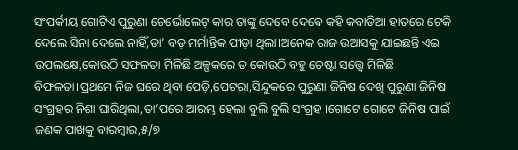ସଂପର୍କୀୟ ଗୋଟିଏ ପୁରୁଣା ଚେର୍ଭୋଲେଟ୍ କାର ତାଙ୍କୁ ଦେବେ ଦେଵେ କହି କବାଡିଆ ହାତରେ ଟେକି ଦେଲେ ସିନା ଦେଲେ ନାହିଁ,ତା’ ବଡ଼ ମର୍ମାନ୍ତିକ ପୀଡ଼ା ଥିଲା।ଅନେକ ରାଜ ଉଆସକୁ ଯାଇଛନ୍ତି ଏଇ ଉପଲକ୍ଷେ,କୋଉଠି ସଫଳତା ମିଳିଛି ଅଳ୍ପକରେ ତ କୋଉଠି ବହୁ ଚେଷ୍ଟା ସତ୍ତ୍ବେ ମିଳିଛି ବିଫଳତା।ପ୍ରଥମେ ନିଜ ଘରେ ଥିବା ପେଡ଼ି,ପେଟରା,ସିନ୍ଦୁକରେ ପୁରୁଣା ଜିନିଷ ଦେଖି ପୁରୁଣା ଜିନିଷ ସଂଗ୍ରହର ନିଶା ଘାରିଥିଲା,ତା’ପରେ ଆରମ୍ଭ ହେଲା ବୁଲି ବୁଲି ସଂଗ୍ରହ ।ଗୋଟେ ଗୋଟେ ଜିନିଷ ପାଇଁ ଜଣକ ପାଖକୁ ବାରମ୍ବାର,୫/୭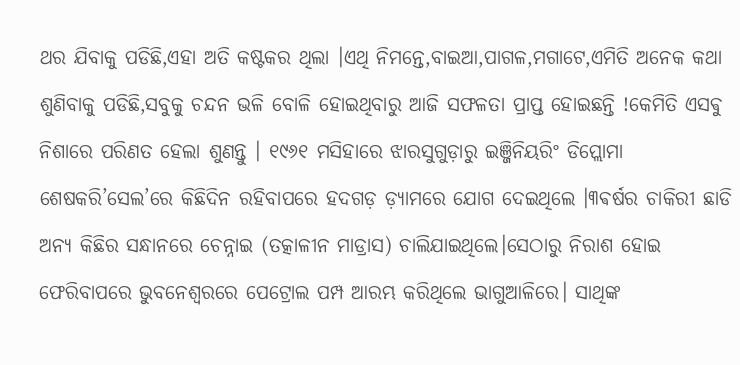ଥର ଯିବାକୁ ପଡିଛି,ଏହା ଅତି କଷ୍ଟକର ଥିଲା ।ଏଥି ନିମନ୍ତେ,ବାଇଆ,ପାଗଳ,ମଗାଟେ,ଏମିତି ଅନେକ କଥା ଶୁଣିବାକୁ ପଡିଛି,ସବୁକୁ ଚନ୍ଦନ ଭଳି ବୋଳି ହୋଇଥିବାରୁ ଆଜି ସଫଳତା ପ୍ରାପ୍ତ ହୋଇଛନ୍ତି !କେମିତି ଏସଵୁ ନିଶାରେ ପରିଣତ ହେଲା ଶୁଣନ୍ତୁ । ୧୯୬୧ ମସିହାରେ ଝାରସୁଗୁଡ଼ାରୁ ଇଞ୍ଜିନିୟରିଂ ଡିପ୍ଲୋମା ଶେଷକରି’ସେଲ’ରେ କିଛିଦିନ ରହିବାପରେ ହଦଗଡ଼ ଡ଼୍ୟାମରେ ଯୋଗ ଦେଇଥିଲେ ।୩ଵର୍ଷର ଚାକିରୀ ଛାଡି ଅନ୍ୟ କିଛିର ସନ୍ଧାନରେ ଚେନ୍ନାଇ (ତତ୍କାଳୀନ ମାଡ୍ରାସ) ଚାଲିଯାଇଥିଲେ।ସେଠାରୁ ନିରାଶ ହୋଇ ଫେରିବାପରେ ଭୁବନେଶ୍ୱରରେ ପେଟ୍ରୋଲ ପମ୍ପ ଆରମ୍ଭ କରିଥିଲେ ଭାଗୁଆଳିରେ। ସାଥିଙ୍କ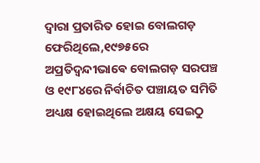ଦ୍ଵାରା ପ୍ରତାରିତ ହୋଇ ବୋଲଗଡ଼ ଫେରିଥିଲେ,୧୯୭୫ରେ ଅପ୍ରତିଦ୍ଵନ୍ଦୀଭାଵେ ବୋଲଗଡ଼ ସରପଞ୍ଚ ଓ ୧୯୮୪ରେ ନିର୍ବାଚିତ ପଞ୍ଚାୟତ ସମିତି ଅଧ୍ୟକ୍ଷ ହୋଇଥିଲେ ଅକ୍ଷୟ ସେଇଠୁ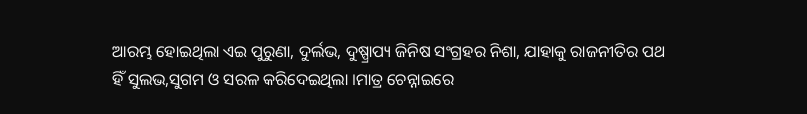ଆରମ୍ଭ ହୋଇଥିଲା ଏଇ ପୁରୁଣା, ଦୁର୍ଲଭ, ଦୁଷ୍ପ୍ରାପ୍ୟ ଜିନିଷ ସଂଗ୍ରହର ନିଶା, ଯାହାକୁ ରାଜନୀତିର ପଥ ହିଁ ସୁଲଭ,ସୁଗମ ଓ ସରଳ କରିଦେଇଥିଲା ।ମାତ୍ର ଚେନ୍ନାଇରେ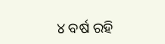୪ ବର୍ଷ ରହି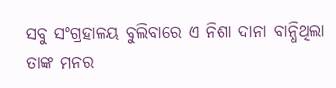ସବୁ ସଂଗ୍ରହାଳୟ ବୁଲିବାରେ ଏ ନିଶା ଦାନା ବାନ୍ଧିଥିଲା ତାଙ୍କ ମନର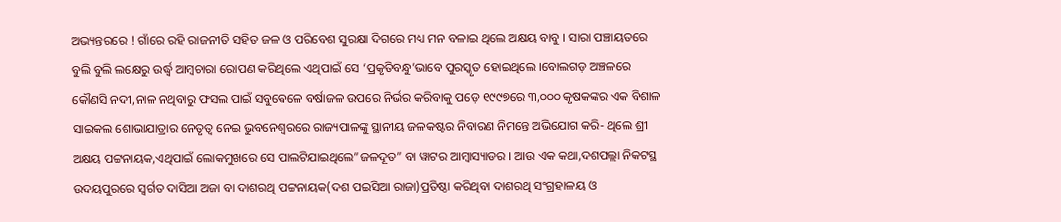ଅଭ୍ୟନ୍ତରରେ ! ଗାଁରେ ରହି ରାଜନୀତି ସହିତ ଜଳ ଓ ପରିବେଶ ସୁରକ୍ଷା ଦିଗରେ ମଧ୍ୟ ମନ ବଳାଇ ଥିଲେ ଅକ୍ଷୟ ବାବୁ । ସାରା ପଞ୍ଚାୟତରେ ବୁଲି ବୁଲି ଲକ୍ଷେରୁ ଉର୍ଦ୍ଧ୍ଵ ଆମ୍ବଚାରା ରୋପଣ କରିଥିଲେ ଏଥିପାଇଁ ସେ ‘ପ୍ରକୃତିବନ୍ଧୁ’ଭାବେ ପୁରସ୍କୃତ ହୋଇଥିଲେ ।ବୋଲଗଡ଼ ଅଞ୍ଚଳରେ କୌଣସି ନଦୀ,ନାଳ ନଥିବାରୁ ଫସଲ ପାଇଁ ସବୁଵେଳେ ବର୍ଷାଜଳ ଉପରେ ନିର୍ଭର କରିବାକୁ ପଡ଼େ ୧୯୯୭ରେ ୩,୦୦୦ କୃଷକଙ୍କର ଏକ ବିଶାଳ ସାଇକଲ ଶୋଭାଯାତ୍ରାର ନେତୃତ୍ଵ ନେଇ ଭୁବନେଶ୍ଵରରେ ରାଜ୍ୟପାଳଙ୍କୁ ସ୍ଥାନୀୟ ଜଳକଷ୍ଟର ନିବାରଣ ନିମନ୍ତେ ଅଭିଯୋଗ କରି- ଥିଲେ ଶ୍ରୀ ଅକ୍ଷୟ ପଟ୍ଟନାୟକ,ଏଥିପାଇଁ ଲୋକମୁଖରେ ସେ ପାଲଟିଯାଇଥିଲେ”ଜଳଦୂତ” ବା ୱାଟର ଆମ୍ବାସ୍ୟାଡର । ଆଉ ଏକ କଥା,ଦଶପଲ୍ଲା ନିକଟସ୍ଥ ଉଦୟପୁରରେ ସ୍ବର୍ଗତ ଦାସିଆ ଅଜା ବା ଦାଶରଥି ପଟ୍ଟନାୟକ(ଦଶ ପଇସିଆ ରାଜା)ପ୍ରତିଷ୍ଠା କରିଥିବା ଦାଶରଥି ସଂଗ୍ରହାଳୟ ଓ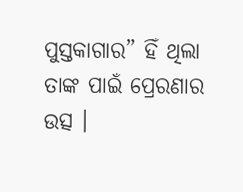ପୁସ୍ତକାଗାର” ହିଁ ଥିଲା ତାଙ୍କ ପାଇଁ ପ୍ରେରଣାର ଉତ୍ସ ।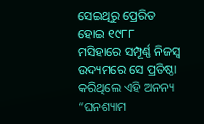ସେଇଥିରୁ ପ୍ରେରିତ ହୋଇ ୧୯୮୮ ମସିହାରେ ସମ୍ପୂର୍ଣ୍ଣ ନିଜସ୍ବ ଉଦ୍ୟମରେ ସେ ପ୍ରତିଷ୍ଠା କରିଥିଲେ ଏହି ଅନନ୍ୟ “ଘନଶ୍ୟାମ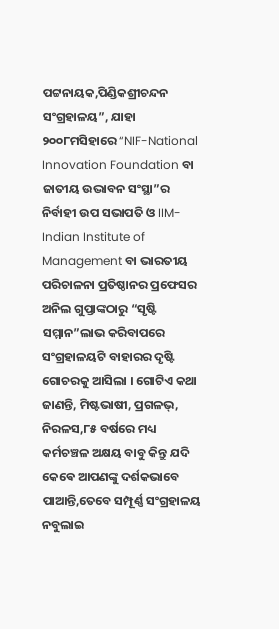ପଟ୍ଟନାୟକ,ପିଣ୍ଡିକଶ୍ରୀଚନ୍ଦନ ସଂଗ୍ରହାଳୟ”, ଯାହା ୨୦୦୮ମସିହାରେ “NIF-National Innovation Foundation ବା ଜାତୀୟ ଉଦ୍ଭାବନ ସଂସ୍ଥା”ର ନିର୍ବାହୀ ଉପ ସଭାପତି ଓ IIM-Indian Institute of Management ବା ଭାରତୀୟ ପରିଚାଳନା ପ୍ରତିଷ୍ଠାନର ପ୍ରଫେସର ଅନିଲ ଗୁପ୍ତାଙ୍କଠାରୁ “ସୃଷ୍ଟି ସମ୍ମାନ”ଲାଭ କରିବାପରେ ସଂଗ୍ରହାଳୟଟି ବାହାରର ଦୃଷ୍ଟି ଗୋଚରକୁ ଆସିଲା । ଗୋଟିଏ କଥା ଜାଣନ୍ତି, ମିଷ୍ଟଭାଷୀ, ପ୍ରଗଳଭ୍, ନିରଳସ,୮୫ ବର୍ଷରେ ମଧ୍ୟ କର୍ମଚଞ୍ଚଳ ଅକ୍ଷୟ ବାବୁ କିନ୍ତୁ ଯଦି କେଵେ ଆପଣଙ୍କୁ ଦର୍ଶକଭାବେ ପାଆନ୍ତି,ତେବେ ସମ୍ପୂର୍ଣ୍ଣ ସଂଗ୍ରହାଳୟ ନବୁଲାଇ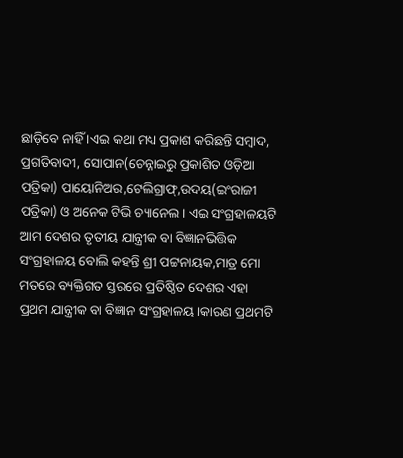ଛାଡ଼ିବେ ନାହିଁ ।ଏଇ କଥା ମଧ୍ୟ ପ୍ରକାଶ କରିଛନ୍ତି ସମ୍ବାଦ, ପ୍ରଗତିବାଦୀ, ସୋପାନ(ଚେନ୍ନାଇରୁ ପ୍ରକାଶିତ ଓଡ଼ିଆ ପତ୍ରିକା) ପାୟୋନିଅର,ଟେଲିଗ୍ରାଫ୍,ଉଦୟ(ଇଂରାଜୀ ପତ୍ରିକା) ଓ ଅନେକ ଟିଭି ଚ୍ୟାନେଲ । ଏଇ ସଂଗ୍ରହାଳୟଟି ଆମ ଦେଶର ତୃତୀୟ ଯାନ୍ତ୍ରୀକ ବା ବିଜ୍ଞାନଭିତ୍ତିକ ସଂଗ୍ରହାଳୟ ବୋଲି କହନ୍ତି ଶ୍ରୀ ପଟ୍ଟନାୟକ,ମାତ୍ର ମୋ ମତରେ ବ୍ୟକ୍ତିଗତ ସ୍ତରରେ ପ୍ରତିଷ୍ଠିତ ଦେଶର ଏହା ପ୍ରଥମ ଯାନ୍ତ୍ରୀକ ବା ବିଜ୍ଞାନ ସଂଗ୍ରହାଳୟ।କାରଣ ପ୍ରଥମଟି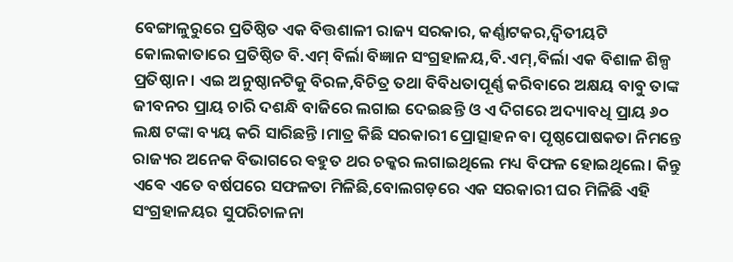ବେଙ୍ଗାଳୁରୁରେ ପ୍ରତିଷ୍ଠିତ ଏକ ବିତ୍ତଶାଳୀ ରାଜ୍ୟ ସରକାର, କର୍ଣ୍ଣାଟକର,ଦ୍ଵିତୀୟଟି କୋଲକାତାରେ ପ୍ରତିଷ୍ଠିତ ବି.ଏମ୍ ବିର୍ଲା ବିଜ୍ଞାନ ସଂଗ୍ରହାଳୟ,ବି.ଏମ୍,ବିର୍ଲା ଏକ ବିଶାଳ ଶିଳ୍ପ ପ୍ରତିଷ୍ଠାନ । ଏଇ ଅନୁଷ୍ଠାନଟିକୁ ବିରଳ,ବିଚିତ୍ର ତଥା ବିବିଧତାପୂର୍ଣ୍ଣ କରିବାରେ ଅକ୍ଷୟ ବାବୁ ତାଙ୍କ ଜୀବନର ପ୍ରାୟ ଚାରି ଦଶନ୍ଧି ବାଜିରେ ଲଗାଇ ଦେଇଛନ୍ତି ଓ ଏ ଦିଗରେ ଅଦ୍ୟାବଧି ପ୍ରାୟ ୬୦ ଲକ୍ଷ ଟଙ୍କା ବ୍ୟୟ କରି ସାରିଛନ୍ତି ।ମାତ୍ର କିଛି ସରକାରୀ ପ୍ରୋତ୍ସାହନ ବା ପୃଷ୍ଠପୋଷକତା ନିମନ୍ତେ ରାଜ୍ୟର ଅନେକ ବିଭାଗରେ ଵହୁତ ଥର ଚକ୍କର ଲଗାଇଥିଲେ ମଧ୍ୟ ବିଫଳ ହୋଇଥିଲେ। କିନ୍ତୁ ଏଵେ ଏତେ ବର୍ଷପରେ ସଫଳତା ମିଳିଛି,ବୋଲଗଡ଼ରେ ଏକ ସରକାରୀ ଘର ମିଳିଛି ଏହି ସଂଗ୍ରହାଳୟର ସୁପରିଚାଳନା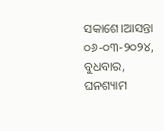ସକାଶେ।ଆସନ୍ତା ୦୬-୦୩-୨୦୨୪, ବୁଧବାର, ଘନଶ୍ୟାମ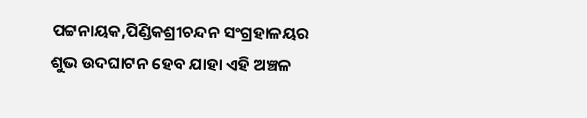ପଟ୍ଟନାୟକ,ପିଣ୍ଡିକଶ୍ରୀଚନ୍ଦନ ସଂଗ୍ରହାଳୟର ଶୁଭ ଉଦଘାଟନ ହେବ ଯାହା ଏହି ଅଞ୍ଚଳ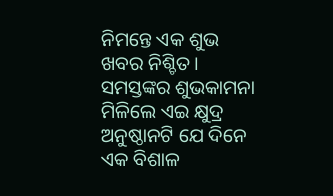ନିମନ୍ତେ ଏକ ଶୁଭ ଖବର ନିଶ୍ଚିତ। ସମସ୍ତଙ୍କର ଶୁଭକାମନା ମିଳିଲେ ଏଇ କ୍ଷୁଦ୍ର ଅନୁଷ୍ଠାନଟି ଯେ ଦିନେ ଏକ ବିଶାଳ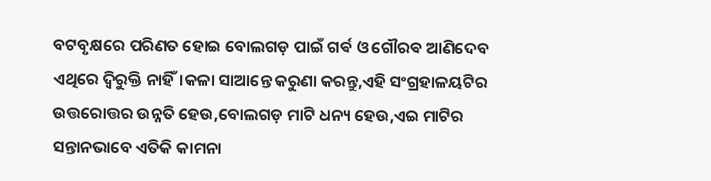ବଟବୃକ୍ଷରେ ପରିଣତ ହୋଇ ବୋଲଗଡ଼ ପାଇଁ ଗର୍ଵ ଓ ଗୌରଵ ଆଣିଦେବ ଏଥିରେ ଦ୍ଵିରୁକ୍ତି ନାହିଁ।କଳା ସାଆନ୍ତେ କରୁଣା କରନ୍ତୁ,ଏହି ସଂଗ୍ରହାଳୟଟିର ଉତ୍ତରୋତ୍ତର ଉନ୍ନତି ହେଉ,ବୋଲଗଡ଼ ମାଟି ଧନ୍ୟ ହେଉ,ଏଇ ମାଟିର ସନ୍ତାନଭାବେ ଏତିକି କାମନା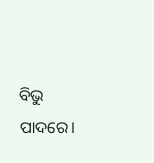ବିଭୁ ପାଦରେ।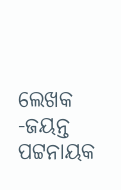ଲେଖକ -ଜୟନ୍ତ ପଟ୍ଟନାୟକ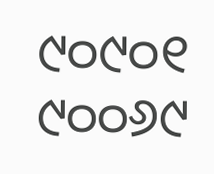୯୦୯୦୧ ୯୦୦୬୯